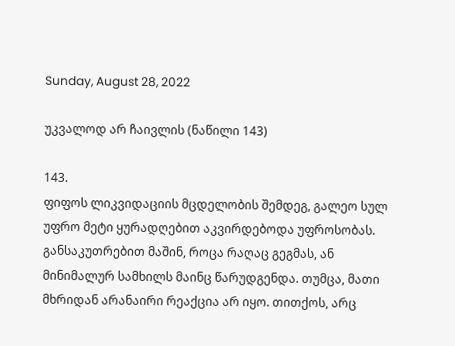Sunday, August 28, 2022

უკვალოდ არ ჩაივლის (ნაწილი 143)

143.
ფიფოს ლიკვიდაციის მცდელობის შემდეგ, გალეო სულ უფრო მეტი ყურადღებით აკვირდებოდა უფროსობას. განსაკუთრებით მაშინ, როცა რაღაც გეგმას, ან მინიმალურ სამხილს მაინც წარუდგენდა. თუმცა, მათი მხრიდან არანაირი რეაქცია არ იყო. თითქოს, არც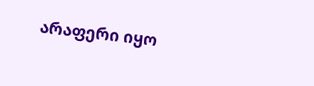არაფერი იყო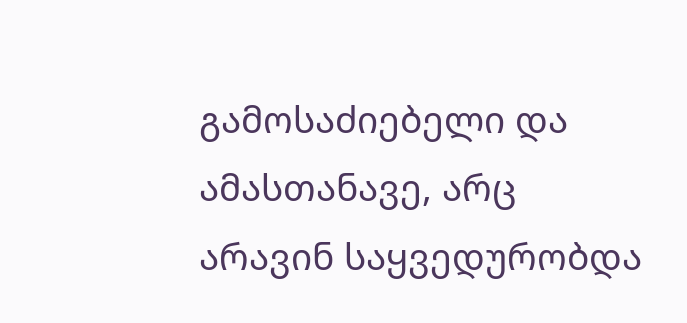გამოსაძიებელი და ამასთანავე, არც არავინ საყვედურობდა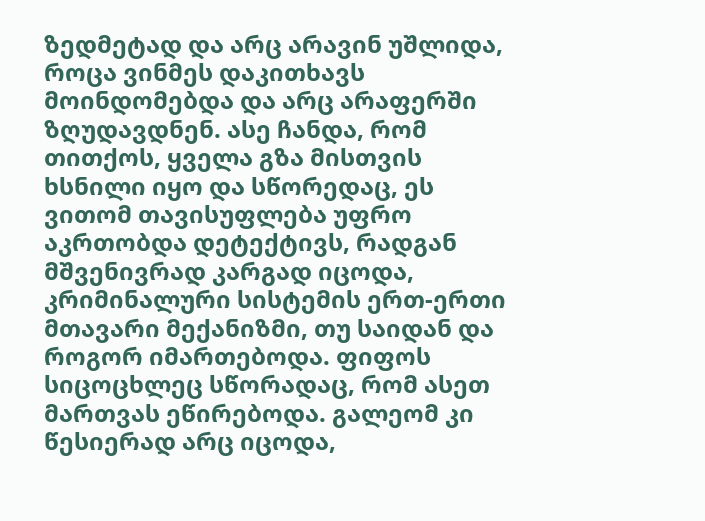ზედმეტად და არც არავინ უშლიდა, როცა ვინმეს დაკითხავს მოინდომებდა და არც არაფერში ზღუდავდნენ. ასე ჩანდა, რომ თითქოს, ყველა გზა მისთვის ხსნილი იყო და სწორედაც, ეს ვითომ თავისუფლება უფრო აკრთობდა დეტექტივს, რადგან მშვენივრად კარგად იცოდა, კრიმინალური სისტემის ერთ-ერთი მთავარი მექანიზმი, თუ საიდან და როგორ იმართებოდა. ფიფოს სიცოცხლეც სწორადაც, რომ ასეთ მართვას ეწირებოდა. გალეომ კი წესიერად არც იცოდა,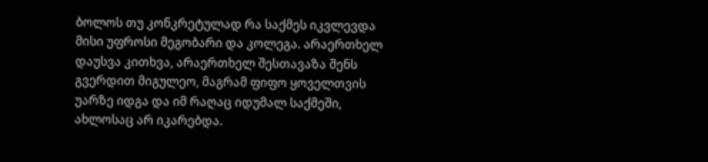ბოლოს თუ კონკრეტულად რა საქმეს იკვლევდა მისი უფროსი მეგობარი და კოლეგა. არაერთხელ დაუსვა კითხვა, არაერთხელ შესთავაზა შენს გვერდით მიგულეო, მაგრამ ფიფო ყოველთვის უარზე იდგა და იმ რაღაც იდუმალ საქმეში, ახლოსაც არ იკარებდა.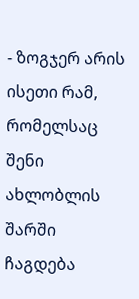- ზოგჯერ არის ისეთი რამ, რომელსაც შენი ახლობლის შარში ჩაგდება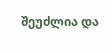შეუძლია და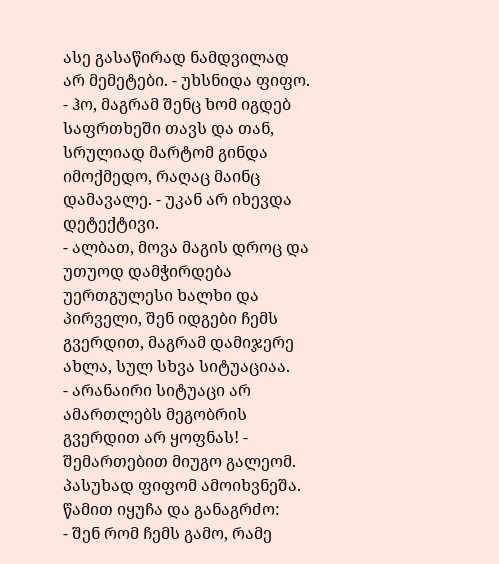ასე გასაწირად ნამდვილად არ მემეტები. - უხსნიდა ფიფო.
- ჰო, მაგრამ შენც ხომ იგდებ საფრთხეში თავს და თან, სრულიად მარტომ გინდა იმოქმედო, რაღაც მაინც დამავალე. - უკან არ იხევდა დეტექტივი.
- ალბათ, მოვა მაგის დროც და უთუოდ დამჭირდება უერთგულესი ხალხი და პირველი, შენ იდგები ჩემს გვერდით, მაგრამ დამიჯერე ახლა, სულ სხვა სიტუაციაა.
- არანაირი სიტუაცი არ ამართლებს მეგობრის გვერდით არ ყოფნას! - შემართებით მიუგო გალეომ.
პასუხად ფიფომ ამოიხვნეშა. წამით იყუჩა და განაგრძო:
- შენ რომ ჩემს გამო, რამე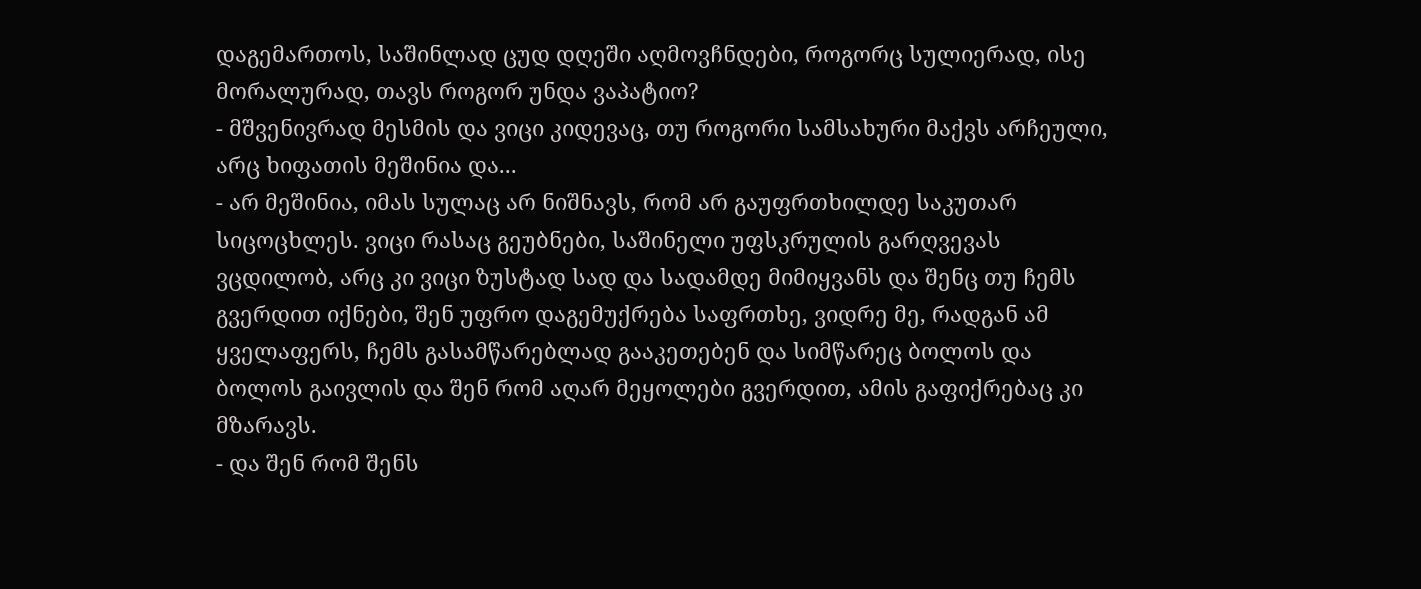დაგემართოს, საშინლად ცუდ დღეში აღმოვჩნდები, როგორც სულიერად, ისე მორალურად, თავს როგორ უნდა ვაპატიო?
- მშვენივრად მესმის და ვიცი კიდევაც, თუ როგორი სამსახური მაქვს არჩეული, არც ხიფათის მეშინია და...
- არ მეშინია, იმას სულაც არ ნიშნავს, რომ არ გაუფრთხილდე საკუთარ სიცოცხლეს. ვიცი რასაც გეუბნები, საშინელი უფსკრულის გარღვევას ვცდილობ, არც კი ვიცი ზუსტად სად და სადამდე მიმიყვანს და შენც თუ ჩემს გვერდით იქნები, შენ უფრო დაგემუქრება საფრთხე, ვიდრე მე, რადგან ამ ყველაფერს, ჩემს გასამწარებლად გააკეთებენ და სიმწარეც ბოლოს და ბოლოს გაივლის და შენ რომ აღარ მეყოლები გვერდით, ამის გაფიქრებაც კი მზარავს.
- და შენ რომ შენს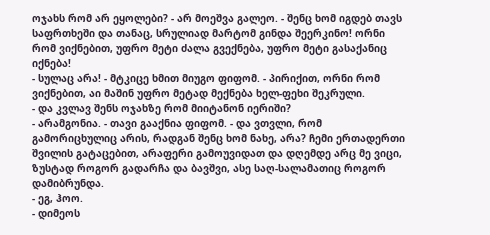ოჯახს რომ არ ეყოლები? - არ მოეშვა გალეო. - შენც ხომ იგდებ თავს საფრთხეში და თანაც, სრულიად მარტომ გინდა შეერკინო! ორნი რომ ვიქნებით, უფრო მეტი ძალა გვექნება, უფრო მეტი გასაქანიც იქნება!
- სულაც არა! - მტკიცე ხმით მიუგო ფიფომ. - პირიქით, ორნი რომ ვიქნებით, აი მაშინ უფრო მეტად მექნება ხელ-ფეხი შეკრული.
- და კვლავ შენს ოჯახზე რომ მიიტანონ იერიში?
- არამგონია. - თავი გააქნია ფიფომ. - და ვთვლი, რომ გამორიცხულიც არის, რადგან შენც ხომ ნახე, არა? ჩემი ერთადერთი შვილის გატაცებით, არაფერი გამოუვიდათ და დღემდე არც მე ვიცი, ზუსტად როგორ გადარჩა და ბავშვი, ასე საღ-სალამათიც როგორ დამიბრუნდა.
- ეგ, ჰოო.
- დიმეოს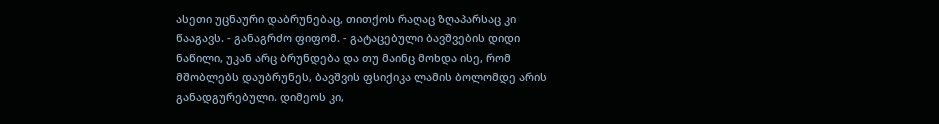ასეთი უცნაური დაბრუნებაც, თითქოს რაღაც ზღაპარსაც კი წააგავს. - განაგრძო ფიფომ. - გატაცებული ბავშვების დიდი ნაწილი, უკან არც ბრუნდება და თუ მაინც მოხდა ისე, რომ მშობლებს დაუბრუნეს, ბავშვის ფსიქიკა ლამის ბოლომდე არის განადგურებული. დიმეოს კი,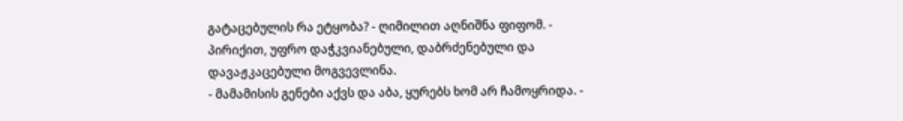გატაცებულის რა ეტყობა? - ღიმილით აღნიშნა ფიფომ. - პირიქით, უფრო დაჭკვიანებული, დაბრძენებული და დავაჟკაცებული მოგვევლინა.
- მამამისის გენები აქვს და აბა, ყურებს ხომ არ ჩამოყრიდა. -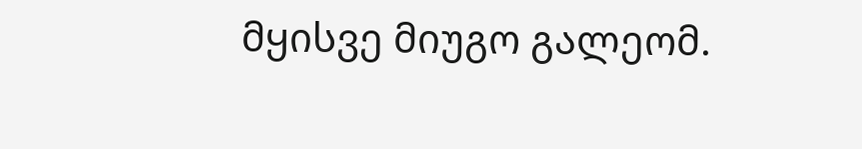მყისვე მიუგო გალეომ.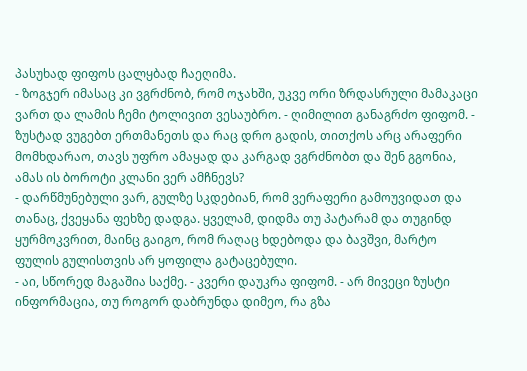პასუხად ფიფოს ცალყბად ჩაეღიმა.
- ზოგჯერ იმასაც კი ვგრძნობ, რომ ოჯახში, უკვე ორი ზრდასრული მამაკაცი ვართ და ლამის ჩემი ტოლივით ვესაუბრო. - ღიმილით განაგრძო ფიფომ. - ზუსტად ვუგებთ ერთმანეთს და რაც დრო გადის, თითქოს არც არაფერი მომხდარაო, თავს უფრო ამაყად და კარგად ვგრძნობთ და შენ გგონია, ამას ის ბოროტი კლანი ვერ ამჩნევს?
- დარწმუნებული ვარ, გულზე სკდებიან, რომ ვერაფერი გამოუვიდათ და თანაც, ქვეყანა ფეხზე დადგა. ყველამ, დიდმა თუ პატარამ და თუგინდ ყურმოკვრით, მაინც გაიგო, რომ რაღაც ხდებოდა და ბავშვი, მარტო ფულის გულისთვის არ ყოფილა გატაცებული.
- აი, სწორედ მაგაშია საქმე. - კვერი დაუკრა ფიფომ. - არ მივეცი ზუსტი ინფორმაცია, თუ როგორ დაბრუნდა დიმეო, რა გზა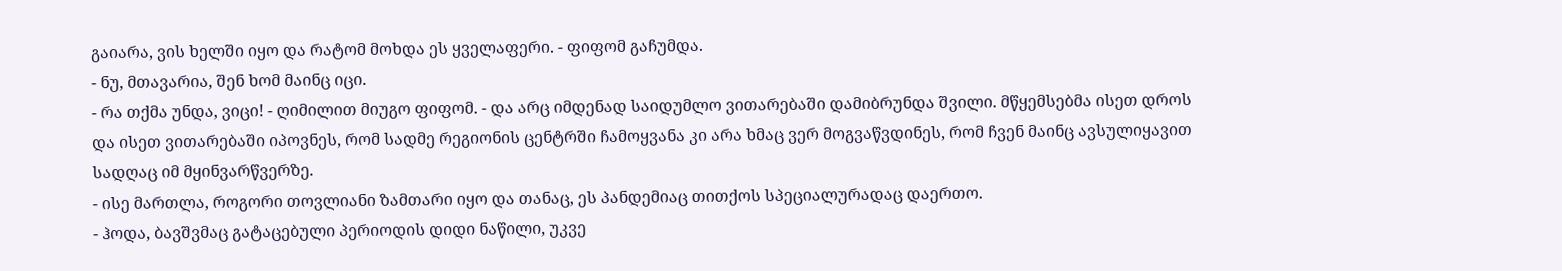გაიარა, ვის ხელში იყო და რატომ მოხდა ეს ყველაფერი. - ფიფომ გაჩუმდა.
- ნუ, მთავარია, შენ ხომ მაინც იცი.
- რა თქმა უნდა, ვიცი! - ღიმილით მიუგო ფიფომ. - და არც იმდენად საიდუმლო ვითარებაში დამიბრუნდა შვილი. მწყემსებმა ისეთ დროს და ისეთ ვითარებაში იპოვნეს, რომ სადმე რეგიონის ცენტრში ჩამოყვანა კი არა ხმაც ვერ მოგვაწვდინეს, რომ ჩვენ მაინც ავსულიყავით სადღაც იმ მყინვარწვერზე.
- ისე მართლა, როგორი თოვლიანი ზამთარი იყო და თანაც, ეს პანდემიაც თითქოს სპეციალურადაც დაერთო.
- ჰოდა, ბავშვმაც გატაცებული პერიოდის დიდი ნაწილი, უკვე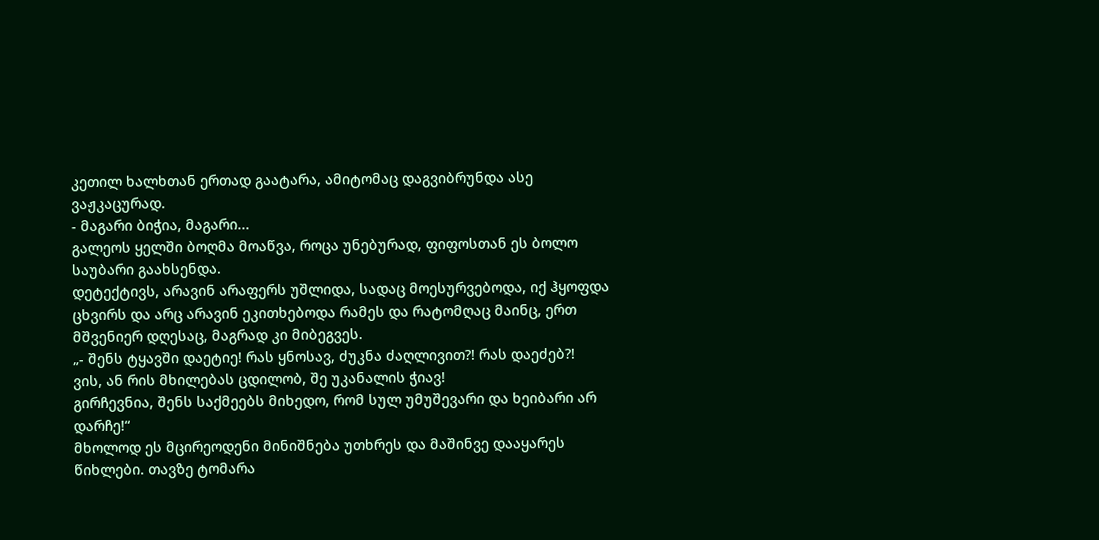კეთილ ხალხთან ერთად გაატარა, ამიტომაც დაგვიბრუნდა ასე ვაჟკაცურად.
- მაგარი ბიჭია, მაგარი...
გალეოს ყელში ბოღმა მოაწვა, როცა უნებურად, ფიფოსთან ეს ბოლო საუბარი გაახსენდა.
დეტექტივს, არავინ არაფერს უშლიდა, სადაც მოესურვებოდა, იქ ჰყოფდა ცხვირს და არც არავინ ეკითხებოდა რამეს და რატომღაც მაინც, ერთ მშვენიერ დღესაც, მაგრად კი მიბეგვეს.
„- შენს ტყავში დაეტიე! რას ყნოსავ, ძუკნა ძაღლივით?! რას დაეძებ?!
ვის, ან რის მხილებას ცდილობ, შე უკანალის ჭიავ!
გირჩევნია, შენს საქმეებს მიხედო, რომ სულ უმუშევარი და ხეიბარი არ დარჩე!“
მხოლოდ ეს მცირეოდენი მინიშნება უთხრეს და მაშინვე დააყარეს წიხლები. თავზე ტომარა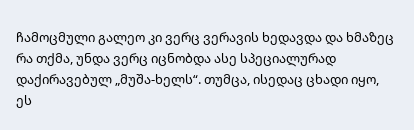ჩამოცმული გალეო კი ვერც ვერავის ხედავდა და ხმაზეც რა თქმა, უნდა ვერც იცნობდა ასე სპეციალურად დაქირავებულ „მუშა-ხელს“. თუმცა, ისედაც ცხადი იყო, ეს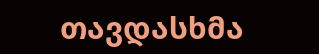თავდასხმა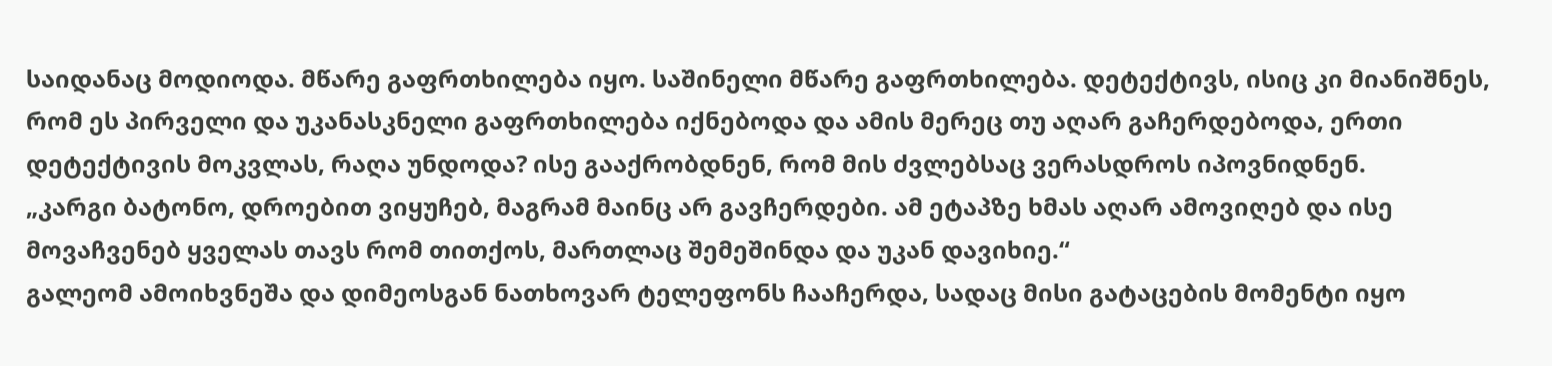საიდანაც მოდიოდა. მწარე გაფრთხილება იყო. საშინელი მწარე გაფრთხილება. დეტექტივს, ისიც კი მიანიშნეს, რომ ეს პირველი და უკანასკნელი გაფრთხილება იქნებოდა და ამის მერეც თუ აღარ გაჩერდებოდა, ერთი დეტექტივის მოკვლას, რაღა უნდოდა? ისე გააქრობდნენ, რომ მის ძვლებსაც ვერასდროს იპოვნიდნენ.
„კარგი ბატონო, დროებით ვიყუჩებ, მაგრამ მაინც არ გავჩერდები. ამ ეტაპზე ხმას აღარ ამოვიღებ და ისე მოვაჩვენებ ყველას თავს რომ თითქოს, მართლაც შემეშინდა და უკან დავიხიე.“
გალეომ ამოიხვნეშა და დიმეოსგან ნათხოვარ ტელეფონს ჩააჩერდა, სადაც მისი გატაცების მომენტი იყო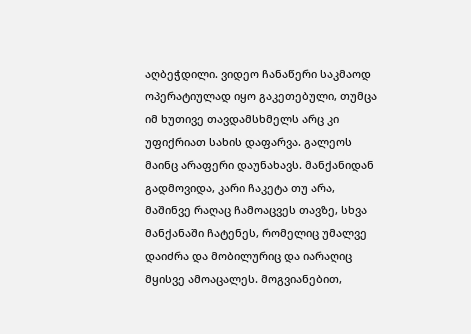აღბეჭდილი. ვიდეო ჩანაწერი საკმაოდ ოპერატიულად იყო გაკეთებული, თუმცა იმ ხუთივე თავდამსხმელს არც კი უფიქრიათ სახის დაფარვა. გალეოს მაინც არაფერი დაუნახავს. მანქანიდან გადმოვიდა, კარი ჩაკეტა თუ არა, მაშინვე რაღაც ჩამოაცვეს თავზე, სხვა მანქანაში ჩატენეს, რომელიც უმალვე დაიძრა და მობილურიც და იარაღიც მყისვე ამოაცალეს. მოგვიანებით,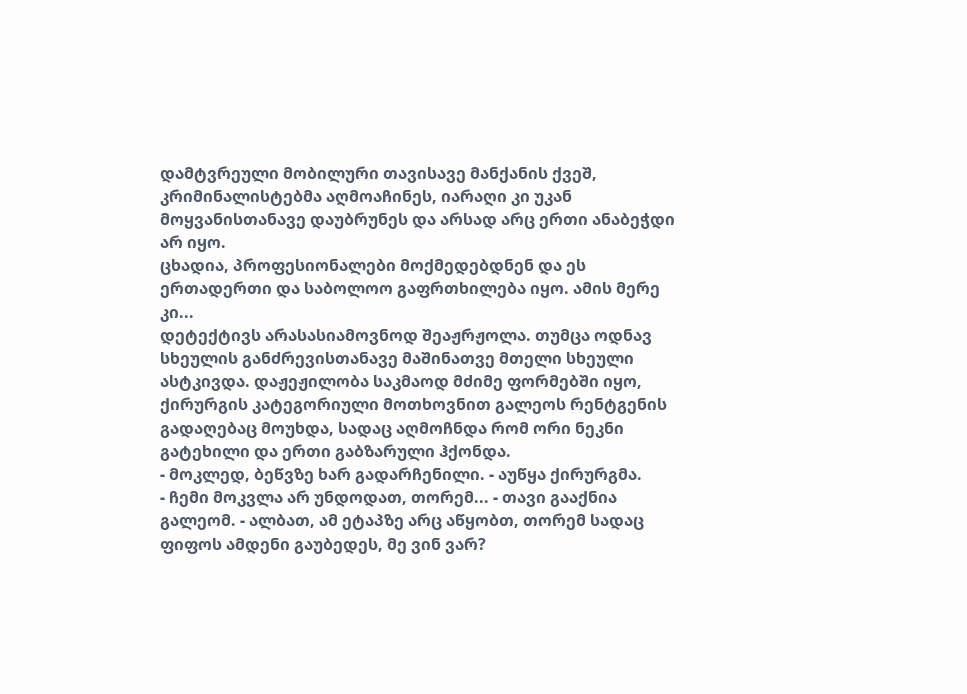დამტვრეული მობილური თავისავე მანქანის ქვეშ, კრიმინალისტებმა აღმოაჩინეს, იარაღი კი უკან მოყვანისთანავე დაუბრუნეს და არსად არც ერთი ანაბეჭდი არ იყო.
ცხადია, პროფესიონალები მოქმედებდნენ და ეს ერთადერთი და საბოლოო გაფრთხილება იყო. ამის მერე კი...
დეტექტივს არასასიამოვნოდ შეაჟრჟოლა. თუმცა ოდნავ სხეულის განძრევისთანავე მაშინათვე მთელი სხეული ასტკივდა. დაჟეჟილობა საკმაოდ მძიმე ფორმებში იყო, ქირურგის კატეგორიული მოთხოვნით გალეოს რენტგენის გადაღებაც მოუხდა, სადაც აღმოჩნდა რომ ორი ნეკნი გატეხილი და ერთი გაბზარული ჰქონდა.
- მოკლედ, ბეწვზე ხარ გადარჩენილი. - აუწყა ქირურგმა.
- ჩემი მოკვლა არ უნდოდათ, თორემ... - თავი გააქნია გალეომ. - ალბათ, ამ ეტაპზე არც აწყობთ, თორემ სადაც ფიფოს ამდენი გაუბედეს, მე ვინ ვარ?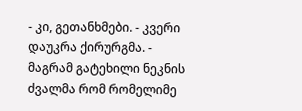- კი, გეთანხმები. - კვერი დაუკრა ქირურგმა. - მაგრამ გატეხილი ნეკნის ძვალმა რომ რომელიმე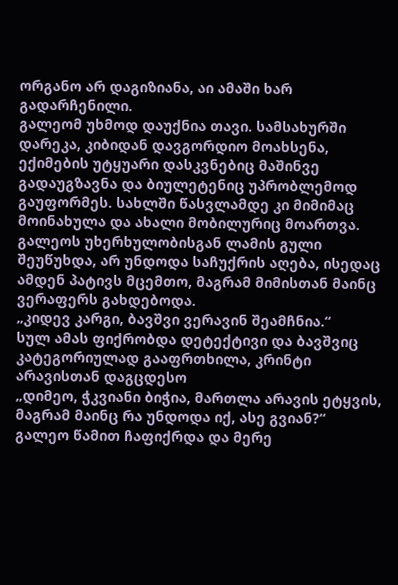ორგანო არ დაგიზიანა, აი ამაში ხარ გადარჩენილი.
გალეომ უხმოდ დაუქნია თავი. სამსახურში დარეკა, კიბიდან დავგორდიო მოახსენა, ექიმების უტყუარი დასკვნებიც მაშინვე გადაუგზავნა და ბიულეტენიც უპრობლემოდ გაუფორმეს. სახლში წასვლამდე კი მიმიმაც მოინახულა და ახალი მობილურიც მოართვა. გალეოს უხერხულობისგან ლამის გული შეუწუხდა, არ უნდოდა საჩუქრის აღება, ისედაც ამდენ პატივს მცემთო, მაგრამ მიმისთან მაინც ვერაფერს გახდებოდა.
„კიდევ კარგი, ბავშვი ვერავინ შეამჩნია.“
სულ ამას ფიქრობდა დეტექტივი და ბავშვიც კატეგორიულად გააფრთხილა, კრინტი არავისთან დაგცდესო
„დიმეო, ჭკვიანი ბიჭია, მართლა არავის ეტყვის, მაგრამ მაინც რა უნდოდა იქ, ასე გვიან?“
გალეო წამით ჩაფიქრდა და მერე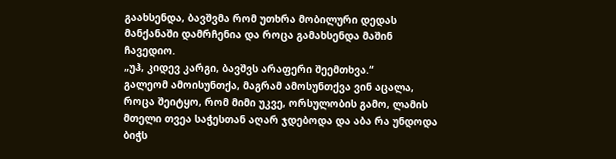გაახსენდა, ბავშვმა რომ უთხრა მობილური დედას მანქანაში დამრჩენია და როცა გამახსენდა მაშინ ჩავედიო.
„უჰ, კიდევ კარგი, ბავშვს არაფერი შეემთხვა.“
გალეომ ამოისუნთქა, მაგრამ ამოსუნთქვა ვინ აცალა, როცა შეიტყო, რომ მიმი უკვე, ორსულობის გამო, ლამის მთელი თვეა საჭესთან აღარ ჯდებოდა და აბა რა უნდოდა ბიჭს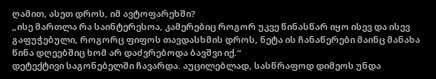ღამით, ასეთ დროს, იმ ავტოფარეხში?
„ისე მართლა რა საინტერესოა, კამერებიც როგორ უკვე წინასწარ იყო ისევ და ისევ გაფუჭებული, როგორც ფიფოს თავდასხმის დროს, ნეტა ის ჩანაწერები მაინც მანახა წინა დღეებშიც ხომ არ დაძვრებოდა ბავშვი იქ.“
დეტექტივი საგონებელში ჩავარდა. აუცილებლად, სასწრაფოდ დიმეოს უნდა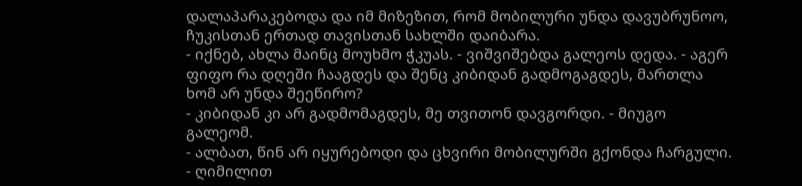დალაპარაკებოდა და იმ მიზეზით, რომ მობილური უნდა დავუბრუნოო, ჩუკისთან ერთად თავისთან სახლში დაიბარა.
- იქნებ, ახლა მაინც მოუხმო ჭკუას. - ვიშვიშებდა გალეოს დედა. - აგერ ფიფო რა დღეში ჩააგდეს და შენც კიბიდან გადმოგაგდეს, მართლა ხომ არ უნდა შეეწირო?
- კიბიდან კი არ გადმომაგდეს, მე თვითონ დავგორდი. - მიუგო გალეომ.
- ალბათ, წინ არ იყურებოდი და ცხვირი მობილურში გქონდა ჩარგული. - ღიმილით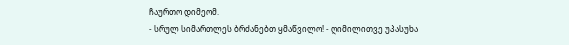ჩაურთო დიმეომ.
- სრულ სიმართლეს ბრძანებთ ყმაწვილო! - ღიმილითვე უპასუხა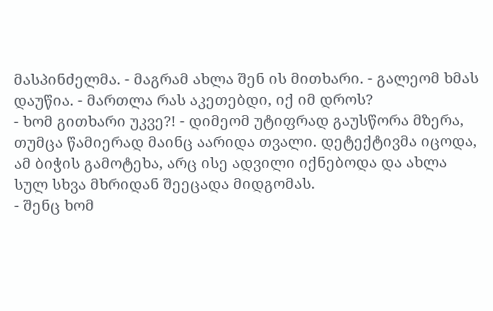მასპინძელმა. - მაგრამ ახლა შენ ის მითხარი. - გალეომ ხმას დაუწია. - მართლა რას აკეთებდი, იქ იმ დროს?
- ხომ გითხარი უკვე?! - დიმეომ უტიფრად გაუსწორა მზერა, თუმცა წამიერად მაინც აარიდა თვალი. დეტექტივმა იცოდა, ამ ბიჭის გამოტეხა, არც ისე ადვილი იქნებოდა და ახლა სულ სხვა მხრიდან შეეცადა მიდგომას.
- შენც ხომ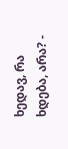ხედავ, რა ხდება, არა? -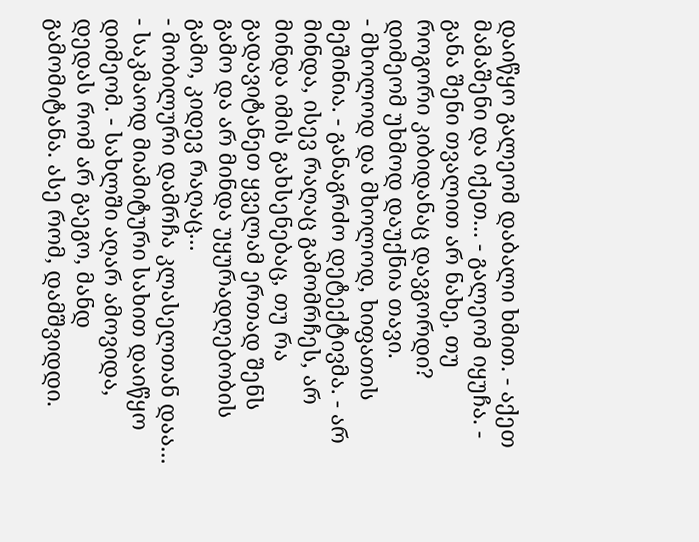დაიწყო გალეომ დაბალი ხმით. - აქეთ მამაშენი და იქეთ... - გალეომ იყუჩა. - განა შენი თვალით არ ნახე, თუ როგორი კიბიდანაც დავგორდი?
დიმეომ უხმოდ დაუქნია თავი.
- მხოლოდ და მხოლოდ, ხიფათის მეშინია. - განაგრძო დეტექტივმა. - არ მინდა, ისევ რაღაც გამომრჩეს, არ მინდა იმის გახსენებაც, თუ რა გადავიტანეთ ყველამ ერთად შენს გამო და არ მინდა უყურადღებობის გამო, კიდევ რაღაც...
- მობილური დამრჩა კლასელთან დაა... - საკმაოდ მიამიტური სახით დაიწყო დიმეომ. - სახლში აღარ ამოვიდა, დედას რომ არ გაეგო, მანდ გამომიტანა. ასე რომ, დამშვიდდი.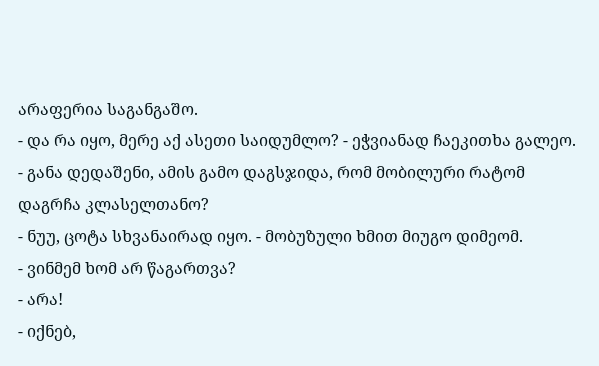არაფერია საგანგაშო.
- და რა იყო, მერე აქ ასეთი საიდუმლო? - ეჭვიანად ჩაეკითხა გალეო. - განა დედაშენი, ამის გამო დაგსჯიდა, რომ მობილური რატომ დაგრჩა კლასელთანო?
- ნუუ, ცოტა სხვანაირად იყო. - მობუზული ხმით მიუგო დიმეომ.
- ვინმემ ხომ არ წაგართვა?
- არა!
- იქნებ,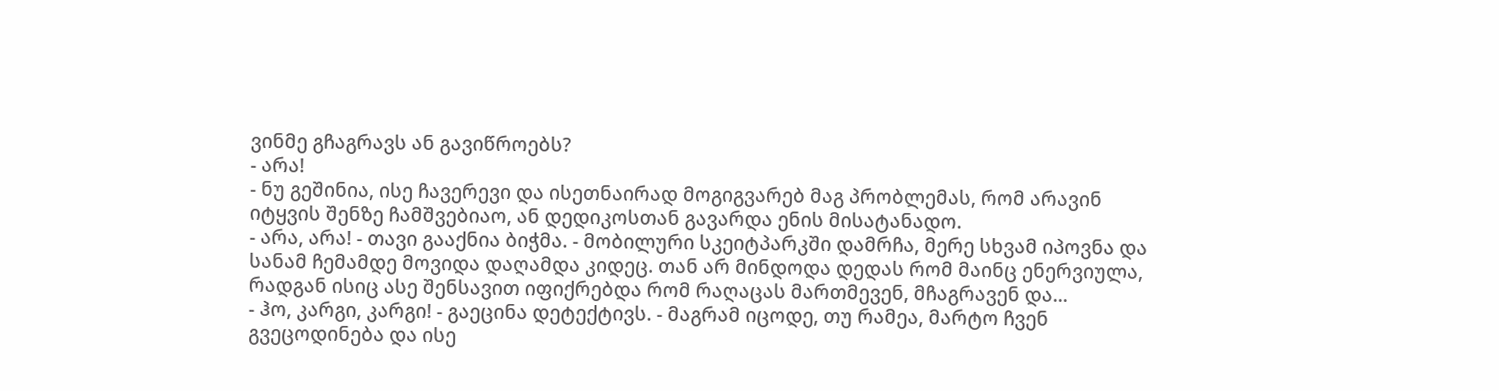ვინმე გჩაგრავს ან გავიწროებს?
- არა!
- ნუ გეშინია, ისე ჩავერევი და ისეთნაირად მოგიგვარებ მაგ პრობლემას, რომ არავინ იტყვის შენზე ჩამშვებიაო, ან დედიკოსთან გავარდა ენის მისატანადო.
- არა, არა! - თავი გააქნია ბიჭმა. - მობილური სკეიტპარკში დამრჩა, მერე სხვამ იპოვნა და სანამ ჩემამდე მოვიდა დაღამდა კიდეც. თან არ მინდოდა დედას რომ მაინც ენერვიულა, რადგან ისიც ასე შენსავით იფიქრებდა რომ რაღაცას მართმევენ, მჩაგრავენ და...
- ჰო, კარგი, კარგი! - გაეცინა დეტექტივს. - მაგრამ იცოდე, თუ რამეა, მარტო ჩვენ გვეცოდინება და ისე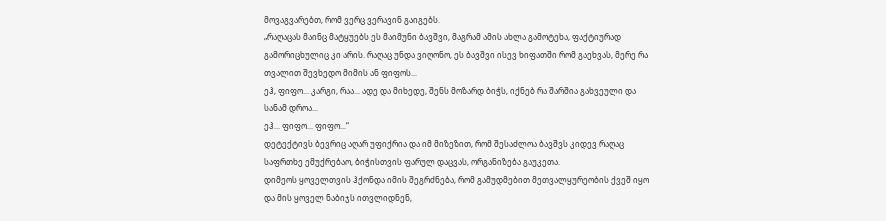მოვაგვარებთ, რომ ვერც ვერავინ გაიგებს.
„რაღაცას მაინც მატყუებს ეს მაიმუნი ბავშვი, მაგრამ ამის ახლა გამოტეხა, ფაქტიურად გამორიცხულიც კი არის. რაღაც უნდა ვიღონო, ეს ბავშვი ისევ ხიფათში რომ გაეხვას, მერე რა თვალით შევხედო მიმის ან ფიფოს...
ეჰ, ფიფო... კარგი, რაა... ადე და მიხედე, შენს მოზარდ ბიჭს, იქნებ რა შარშია გახვეული და სანამ დროა...
ეჰ... ფიფო... ფიფო...“
დეტექტივს ბევრიც აღარ უფიქრია და იმ მიზეზით, რომ შესაძლოა ბავშვს კიდევ რაღაც საფრთხე ემუქრებაო, ბიჭისთვის ფარულ დაცვას, ორგანიზება გაუკეთა.
დიმეოს ყოველთვის ჰქონდა იმის შეგრძნება, რომ გამუდმებით მეთვალყურეობის ქვეშ იყო და მის ყოველ ნაბიჯს ითვლიდნენ,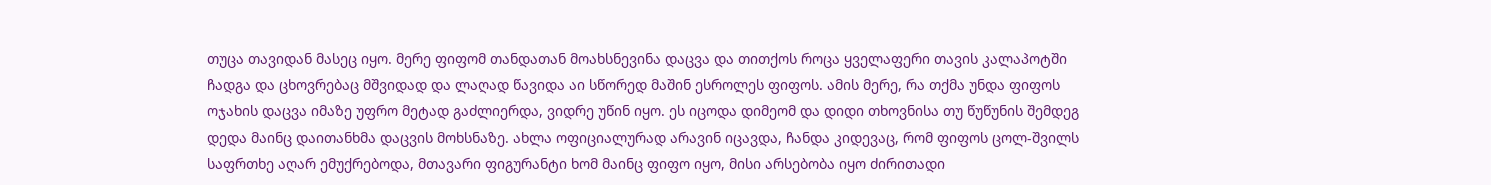თუცა თავიდან მასეც იყო. მერე ფიფომ თანდათან მოახსნევინა დაცვა და თითქოს როცა ყველაფერი თავის კალაპოტში ჩადგა და ცხოვრებაც მშვიდად და ლაღად წავიდა აი სწორედ მაშინ ესროლეს ფიფოს. ამის მერე, რა თქმა უნდა ფიფოს ოჯახის დაცვა იმაზე უფრო მეტად გაძლიერდა, ვიდრე უწინ იყო. ეს იცოდა დიმეომ და დიდი თხოვნისა თუ წუწუნის შემდეგ დედა მაინც დაითანხმა დაცვის მოხსნაზე. ახლა ოფიციალურად არავინ იცავდა, ჩანდა კიდევაც, რომ ფიფოს ცოლ-შვილს საფრთხე აღარ ემუქრებოდა, მთავარი ფიგურანტი ხომ მაინც ფიფო იყო, მისი არსებობა იყო ძირითადი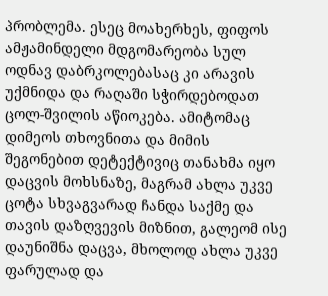პრობლემა. ესეც მოახერხეს, ფიფოს ამჟამინდელი მდგომარეობა სულ ოდნავ დაბრკოლებასაც კი არავის უქმნიდა და რაღაში სჭირდებოდათ ცოლ-შვილის აწიოკება. ამიტომაც დიმეოს თხოვნითა და მიმის შეგონებით დეტექტივიც თანახმა იყო დაცვის მოხსნაზე, მაგრამ ახლა უკვე ცოტა სხვაგვარად ჩანდა საქმე და თავის დაზღვევის მიზნით, გალეომ ისე დაუნიშნა დაცვა, მხოლოდ ახლა უკვე ფარულად და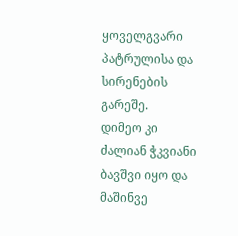ყოველგვარი პატრულისა და სირენების გარეშე.
დიმეო კი ძალიან ჭკვიანი ბავშვი იყო და მაშინვე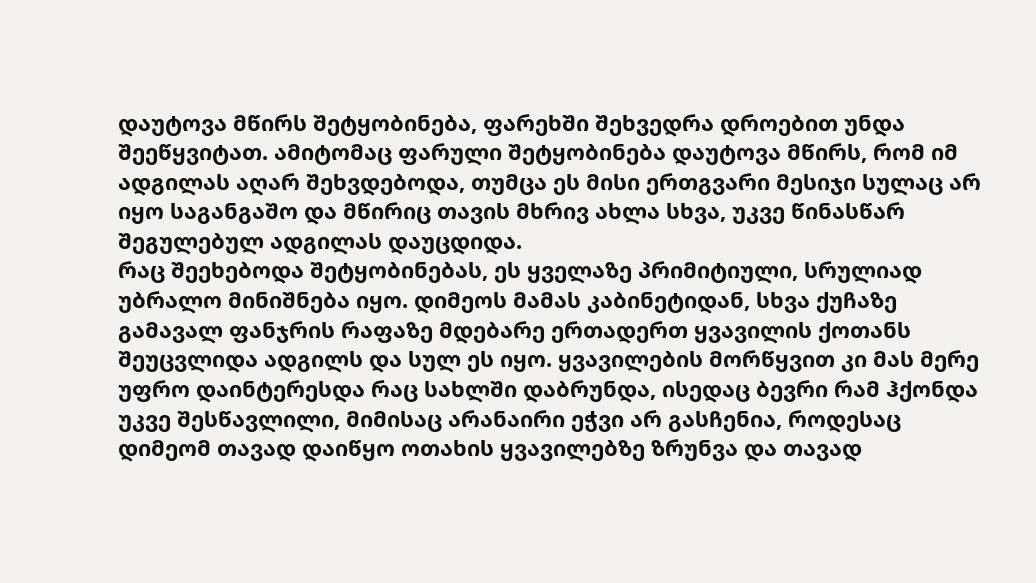დაუტოვა მწირს შეტყობინება, ფარეხში შეხვედრა დროებით უნდა შეეწყვიტათ. ამიტომაც ფარული შეტყობინება დაუტოვა მწირს, რომ იმ ადგილას აღარ შეხვდებოდა, თუმცა ეს მისი ერთგვარი მესიჯი სულაც არ იყო საგანგაშო და მწირიც თავის მხრივ ახლა სხვა, უკვე წინასწარ შეგულებულ ადგილას დაუცდიდა.
რაც შეეხებოდა შეტყობინებას, ეს ყველაზე პრიმიტიული, სრულიად უბრალო მინიშნება იყო. დიმეოს მამას კაბინეტიდან, სხვა ქუჩაზე გამავალ ფანჯრის რაფაზე მდებარე ერთადერთ ყვავილის ქოთანს შეუცვლიდა ადგილს და სულ ეს იყო. ყვავილების მორწყვით კი მას მერე უფრო დაინტერესდა რაც სახლში დაბრუნდა, ისედაც ბევრი რამ ჰქონდა უკვე შესწავლილი, მიმისაც არანაირი ეჭვი არ გასჩენია, როდესაც დიმეომ თავად დაიწყო ოთახის ყვავილებზე ზრუნვა და თავად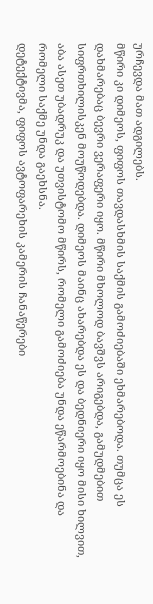ურჩევდა მათ ადგილებს.
მწირი კი დიმეოს, ფიფოს თავდასხმის საქმის გამოძიებაში ეხმარებოდა. თუმცა ეს დახმარებაც ბევრი ვერაფერი იყო. მწირი მხოლოდ ბავშვს არიგებდა, გამუდმებით სიფრთხილისკენ მოუწოდებდა. დიმეოს მაინც ახარებდა ეს და ბედნიერი იყო მისი ხილვით, აბა ასეთ უბადრუკ და უთვისტომო მწირს, რომელი გამოძიება უნდა ეწარმოებინა და რომელი საქმე უნდა გაეხსნა.
დეტექტივმა, ფიფოს ავტოფარეხის კამერის ჩანაწერები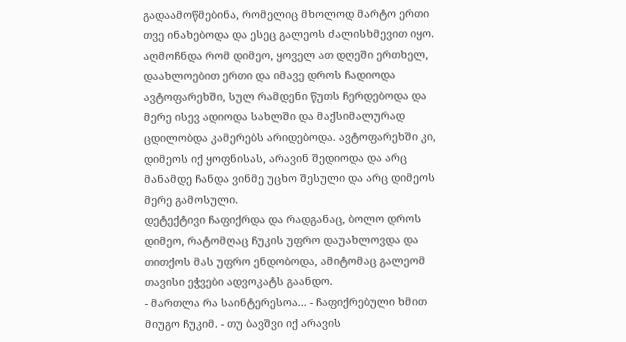გადაამოწმებინა, რომელიც მხოლოდ მარტო ერთი თვე ინახებოდა და ესეც გალეოს ძალისხმევით იყო.
აღმოჩნდა რომ დიმეო, ყოველ ათ დღეში ერთხელ, დაახლოებით ერთი და იმავე დროს ჩადიოდა ავტოფარეხში, სულ რამდენი წუთს ჩერდებოდა და მერე ისევ ადიოდა სახლში და მაქსიმალურად ცდილობდა კამერებს არიდებოდა. ავტოფარეხში კი, დიმეოს იქ ყოფნისას, არავინ შედიოდა და არც მანამდე ჩანდა ვინმე უცხო შესული და არც დიმეოს მერე გამოსული.
დეტექტივი ჩაფიქრდა და რადგანაც, ბოლო დროს დიმეო, რატომღაც ჩუკის უფრო დაუახლოვდა და თითქოს მას უფრო ენდობოდა, ამიტომაც გალეომ თავისი ეჭვები ადვოკატს გაანდო.
- მართლა რა საინტერესოა... - ჩაფიქრებული ხმით მიუგო ჩუკიმ. - თუ ბავშვი იქ არავის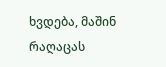ხვდება, მაშინ რაღაცას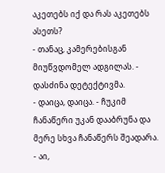აკეთებს იქ და რას აკეთებს ასეთს?
- თანაც, კამერებისგან მიუწვდომელ ადგილას. - დასძინა დეტექტივმა.
- დაიცა, დაიცა. - ჩუკიმ ჩანაწერი უკან დააბრუნა და მერე სხვა ჩანაწერს შეადარა. - აი,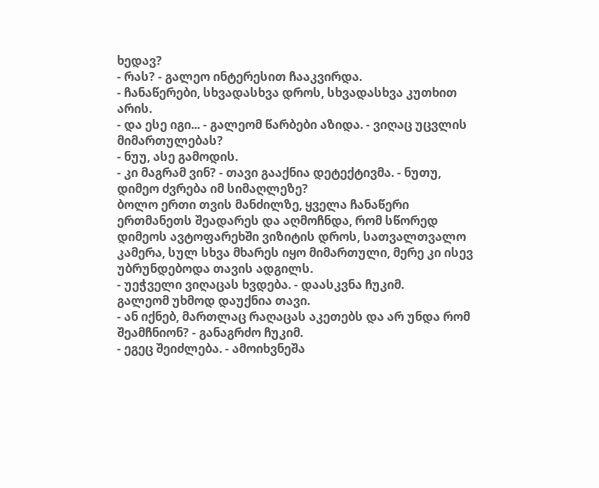ხედავ?
- რას? - გალეო ინტერესით ჩააკვირდა.
- ჩანაწერები, სხვადასხვა დროს, სხვადასხვა კუთხით არის.
- და ესე იგი... - გალეომ წარბები აზიდა. - ვიღაც უცვლის მიმართულებას?
- ნუუ, ასე გამოდის.
- კი მაგრამ ვინ? - თავი გააქნია დეტექტივმა. - ნუთუ, დიმეო ძვრება იმ სიმაღლეზე?
ბოლო ერთი თვის მანძილზე, ყველა ჩანაწერი ერთმანეთს შეადარეს და აღმოჩნდა, რომ სწორედ დიმეოს ავტოფარეხში ვიზიტის დროს, სათვალთვალო კამერა, სულ სხვა მხარეს იყო მიმართული, მერე კი ისევ უბრუნდებოდა თავის ადგილს.
- უეჭველი ვიღაცას ხვდება. - დაასკვნა ჩუკიმ.
გალეომ უხმოდ დაუქნია თავი.
- ან იქნებ, მართლაც რაღაცას აკეთებს და არ უნდა რომ შეამჩნიონ? - განაგრძო ჩუკიმ.
- ეგეც შეიძლება. - ამოიხვნეშა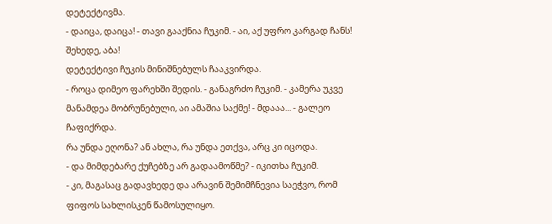დეტექტივმა.
- დაიცა, დაიცა! - თავი გააქნია ჩუკიმ. - აი, აქ უფრო კარგად ჩანს! შეხედე, აბა!
დეტექტივი ჩუკის მინიშნებულს ჩააკვირდა.
- როცა დიმეო ფარეხში შედის. - განაგრძო ჩუკიმ. - კამერა უკვე მანამდეა მობრუნებული, აი ამაშია საქმე! - მდააა... - გალეო ჩაფიქრდა.
რა უნდა ეღონა? ან ახლა, რა უნდა ეთქვა, არც კი იცოდა.
- და მიმდებარე ქუჩებზე არ გადაამოწმე? - იკითხა ჩუკიმ.
- კი, მაგასაც გადავხედე და არავინ შემიმჩნევია საეჭვო, რომ ფიფოს სახლისკენ წამოსულიყო.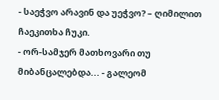- საეჭვო არავინ და უეჭვო? – ღიმილით ჩაეკითხა ჩუკი.
- ორ-სამჯერ მათხოვარი თუ მიბანცალებდა... - გალეომ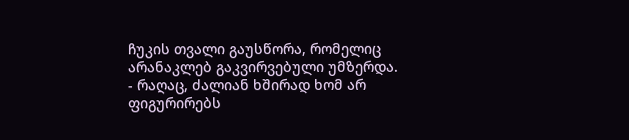ჩუკის თვალი გაუსწორა, რომელიც არანაკლებ გაკვირვებული უმზერდა.
- რაღაც, ძალიან ხშირად ხომ არ ფიგურირებს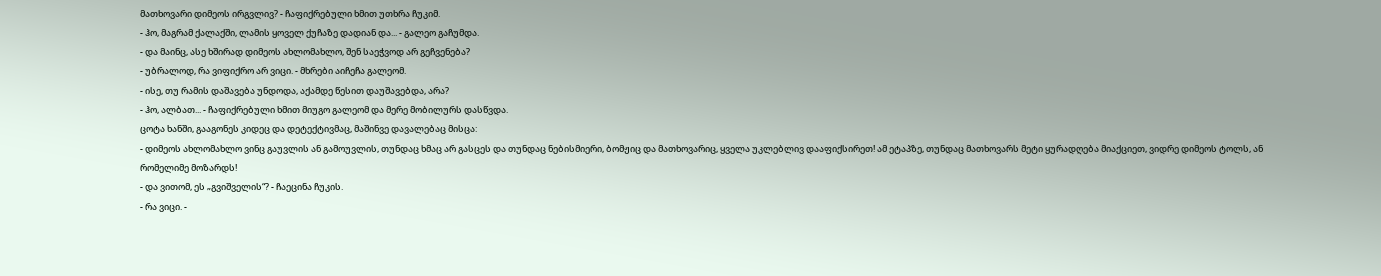მათხოვარი დიმეოს ირგვლივ? - ჩაფიქრებული ხმით უთხრა ჩუკიმ.
- ჰო, მაგრამ ქალაქში, ლამის ყოველ ქუჩაზე დადიან და... - გალეო გაჩუმდა.
- და მაინც, ასე ხშირად დიმეოს ახლომახლო, შენ საეჭვოდ არ გეჩვენება?
- უბრალოდ, რა ვიფიქრო არ ვიცი. - მხრები აიჩეჩა გალეომ.
- ისე, თუ რამის დაშავება უნდოდა, აქამდე წესით დაუშავებდა, არა?
- ჰო, ალბათ... - ჩაფიქრებული ხმით მიუგო გალეომ და მერე მობილურს დასწვდა.
ცოტა ხანში, გააგონეს კიდეც და დეტექტივმაც, მაშინვე დავალებაც მისცა:
- დიმეოს ახლომახლო ვინც გაუვლის ან გამოუვლის, თუნდაც ხმაც არ გასცეს და თუნდაც ნებისმიერი, ბომჟიც და მათხოვარიც, ყველა უკლებლივ დააფიქსირეთ! ამ ეტაპზე, თუნდაც მათხოვარს მეტი ყურადღება მიაქციეთ, ვიდრე დიმეოს ტოლს, ან რომელიმე მოზარდს!
- და ვითომ, ეს „გვიშველის“? - ჩაეცინა ჩუკის.
- რა ვიცი. -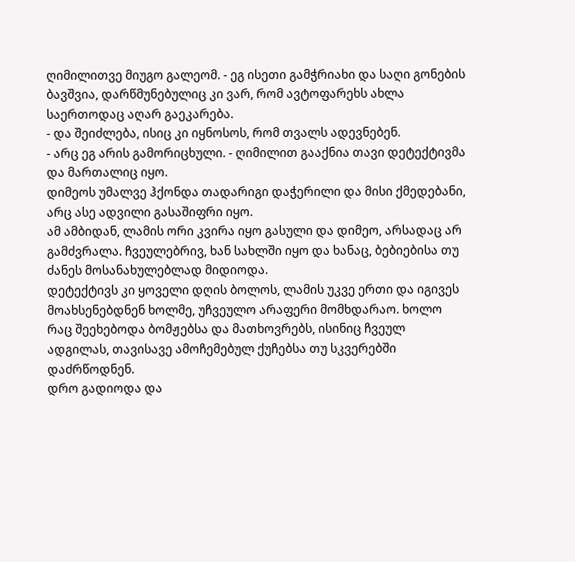ღიმილითვე მიუგო გალეომ. - ეგ ისეთი გამჭრიახი და საღი გონების ბავშვია, დარწმუნებულიც კი ვარ, რომ ავტოფარეხს ახლა საერთოდაც აღარ გაეკარება.
- და შეიძლება, ისიც კი იყნოსოს, რომ თვალს ადევნებენ.
- არც ეგ არის გამორიცხული. - ღიმილით გააქნია თავი დეტექტივმა და მართალიც იყო.
დიმეოს უმალვე ჰქონდა თადარიგი დაჭერილი და მისი ქმედებანი, არც ასე ადვილი გასაშიფრი იყო.
ამ ამბიდან, ლამის ორი კვირა იყო გასული და დიმეო, არსადაც არ გამძვრალა. ჩვეულებრივ, ხან სახლში იყო და ხანაც, ბებიებისა თუ ძანეს მოსანახულებლად მიდიოდა.
დეტექტივს კი ყოველი დღის ბოლოს, ლამის უკვე ერთი და იგივეს მოახსენებდნენ ხოლმე, უჩვეულო არაფერი მომხდარაო. ხოლო რაც შეეხებოდა ბომჟებსა და მათხოვრებს, ისინიც ჩვეულ ადგილას, თავისავე ამოჩემებულ ქუჩებსა თუ სკვერებში დაძრწოდნენ.
დრო გადიოდა და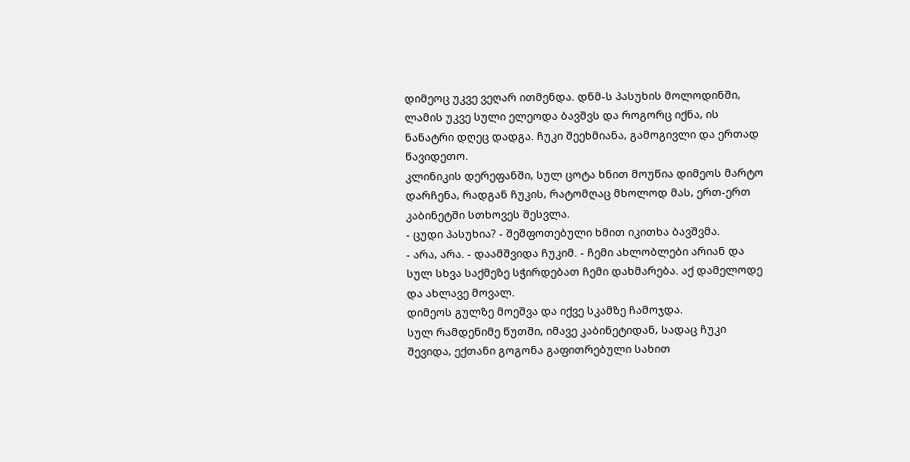დიმეოც უკვე ვეღარ ითმენდა. დნმ-ს პასუხის მოლოდინში, ლამის უკვე სული ელეოდა ბავშვს და როგორც იქნა, ის ნანატრი დღეც დადგა. ჩუკი შეეხმიანა, გამოგივლი და ერთად წავიდეთო.
კლინიკის დერეფანში, სულ ცოტა ხნით მოუწია დიმეოს მარტო დარჩენა, რადგან ჩუკის, რატომღაც მხოლოდ მას, ერთ-ერთ კაბინეტში სთხოვეს შესვლა.
- ცუდი პასუხია? - შეშფოთებული ხმით იკითხა ბავშვმა.
- არა, არა. - დაამშვიდა ჩუკიმ. - ჩემი ახლობლები არიან და სულ სხვა საქმეზე სჭირდებათ ჩემი დახმარება. აქ დამელოდე და ახლავე მოვალ.
დიმეოს გულზე მოეშვა და იქვე სკამზე ჩამოჯდა.
სულ რამდენიმე წუთში, იმავე კაბინეტიდან, სადაც ჩუკი შევიდა, ექთანი გოგონა გაფითრებული სახით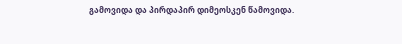გამოვიდა და პირდაპირ დიმეოსკენ წამოვიდა.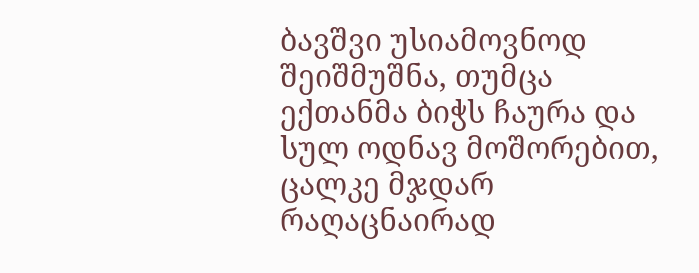ბავშვი უსიამოვნოდ შეიშმუშნა, თუმცა ექთანმა ბიჭს ჩაურა და სულ ოდნავ მოშორებით, ცალკე მჯდარ რაღაცნაირად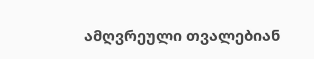ამღვრეული თვალებიან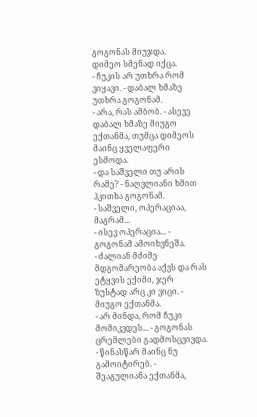გოგონას მიუჯდა.
დიმეო სმენად იქცა.
- ჩუკის არ უთხრა რომ ვიყავი. - დაბალ ხმაზე უთხრა გოგონამ.
- არა, რას ამბობ. - ასევე დაბალ ხმაზე მიუგო ექთანმა, თუმცა დიმეოს მაინც ყველაფერი ესმოდა.
- და საშველი თუ არის რამე? - ნაღვლიანი ხმით ჰკითხა გოგონამ.
- საშველი, ოპერაციაა, მაგრამ...
- ისევ ოპერაცია... - გოგონამ ამოიხვნეშა.
- ძალიან მძიმე მდგომარეობა აქვს და რას ეტყვის ექიმი, ჯერ ზუსტად არც კი ვიცი. - მიუგო ექთანმა.
- არ მინდა, რომ ჩუკი მომიკვდეს... - გოგონას ცრემლები გადმოსცვივდა.
- წინასწარ მაინც ნუ გამოიტირებ. - შეაგულიანა ექთანმა,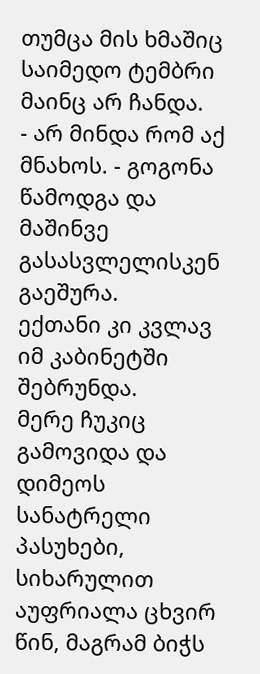თუმცა მის ხმაშიც საიმედო ტემბრი მაინც არ ჩანდა.
- არ მინდა რომ აქ მნახოს. - გოგონა წამოდგა და მაშინვე გასასვლელისკენ გაეშურა.
ექთანი კი კვლავ იმ კაბინეტში შებრუნდა.
მერე ჩუკიც გამოვიდა და დიმეოს სანატრელი პასუხები, სიხარულით აუფრიალა ცხვირ წინ, მაგრამ ბიჭს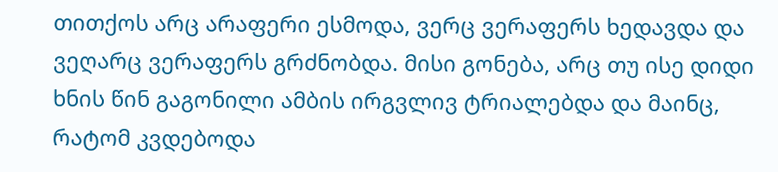თითქოს არც არაფერი ესმოდა, ვერც ვერაფერს ხედავდა და ვეღარც ვერაფერს გრძნობდა. მისი გონება, არც თუ ისე დიდი ხნის წინ გაგონილი ამბის ირგვლივ ტრიალებდა და მაინც, რატომ კვდებოდა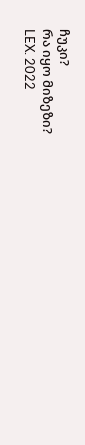ჩუკი?
რა იყო მიზეზი?
LEX. 2022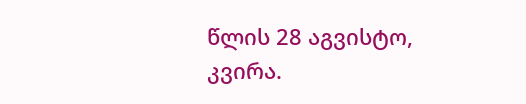წლის 28 აგვისტო, კვირა.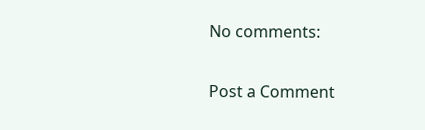No comments:

Post a Comment